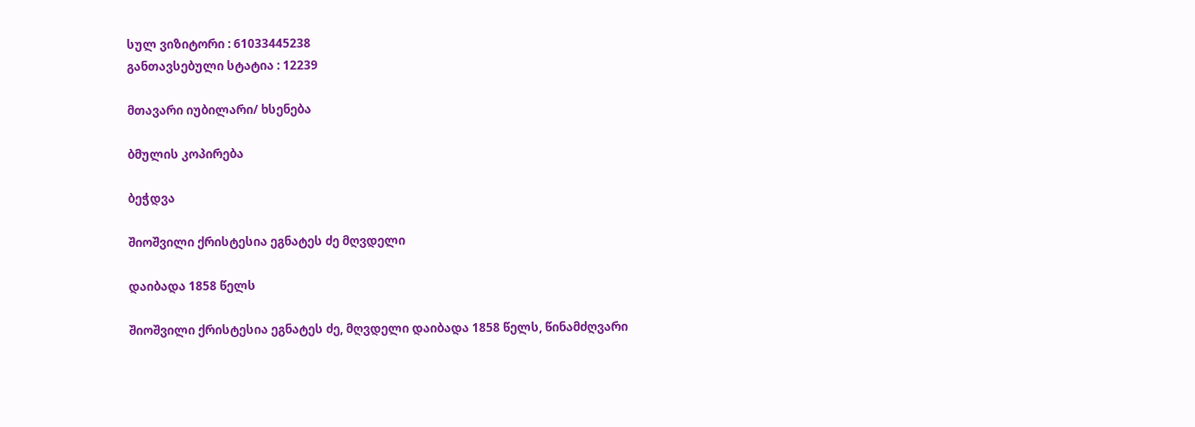სულ ვიზიტორი : 61033445238
განთავსებული სტატია : 12239

მთავარი იუბილარი/ ხსენება

ბმულის კოპირება

ბეჭდვა

შიოშვილი ქრისტესია ეგნატეს ძე მღვდელი

დაიბადა 1858 წელს

შიოშვილი ქრისტესია ეგნატეს ძე, მღვდელი დაიბადა 1858 წელს, წინამძღვარი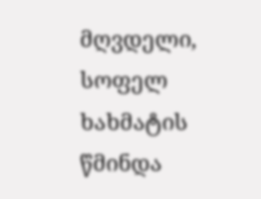მღვდელი, სოფელ ხახმატის წმინდა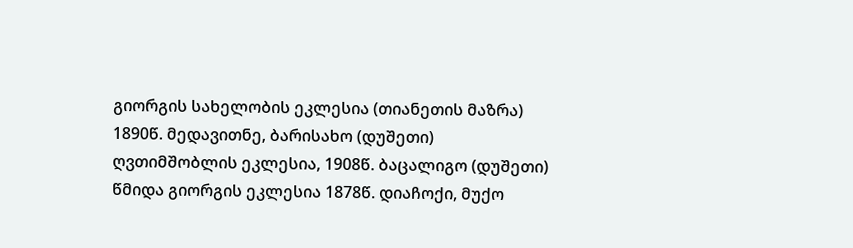გიორგის სახელობის ეკლესია (თიანეთის მაზრა)  1890წ. მედავითნე, ბარისახო (დუშეთი) ღვთიმშობლის ეკლესია, 1908წ. ბაცალიგო (დუშეთი) წმიდა გიორგის ეკლესია 1878წ. დიაჩოქი, მუქო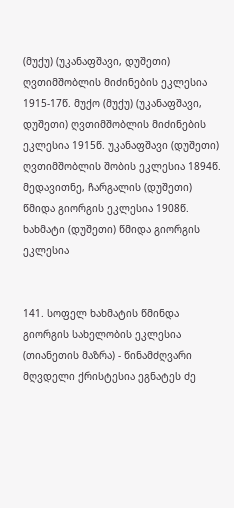(მუქუ) (უკანაფშავი, დუშეთი) ღვთიმშობლის მიძინების ეკლესია 1915-17წ. მუქო (მუქუ) (უკანაფშავი, დუშეთი) ღვთიმშობლის მიძინების ეკლესია 1915წ. უკანაფშავი (დუშეთი) ღვთიმშობლის შობის ეკლესია 1894წ. მედავითნე, ჩარგალის (დუშეთი) წმიდა გიორგის ეკლესია 1908წ. ხახმატი (დუშეთი) წმიდა გიორგის ეკლესია


141. სოფელ ხახმატის წმინდა გიორგის სახელობის ეკლესია (თიანეთის მაზრა) - წინამძღვარი მღვდელი ქრისტესია ეგნატეს ძე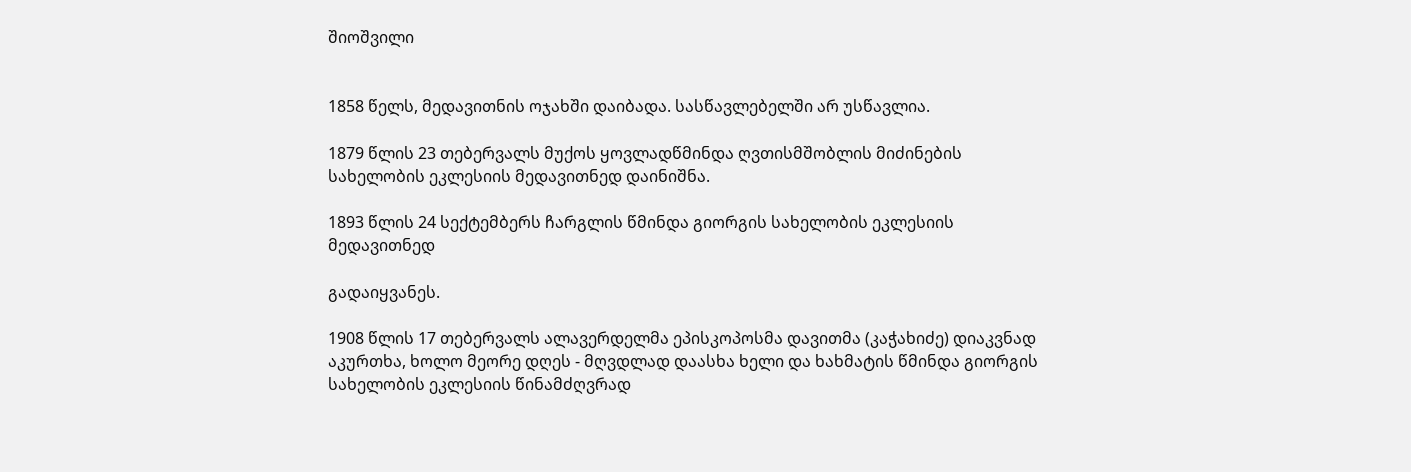შიოშვილი


1858 წელს, მედავითნის ოჯახში დაიბადა. სასწავლებელში არ უსწავლია.

1879 წლის 23 თებერვალს მუქოს ყოვლადწმინდა ღვთისმშობლის მიძინების სახელობის ეკლესიის მედავითნედ დაინიშნა.

1893 წლის 24 სექტემბერს ჩარგლის წმინდა გიორგის სახელობის ეკლესიის მედავითნედ

გადაიყვანეს.

1908 წლის 17 თებერვალს ალავერდელმა ეპისკოპოსმა დავითმა (კაჭახიძე) დიაკვნად აკურთხა, ხოლო მეორე დღეს - მღვდლად დაასხა ხელი და ხახმატის წმინდა გიორგის სახელობის ეკლესიის წინამძღვრად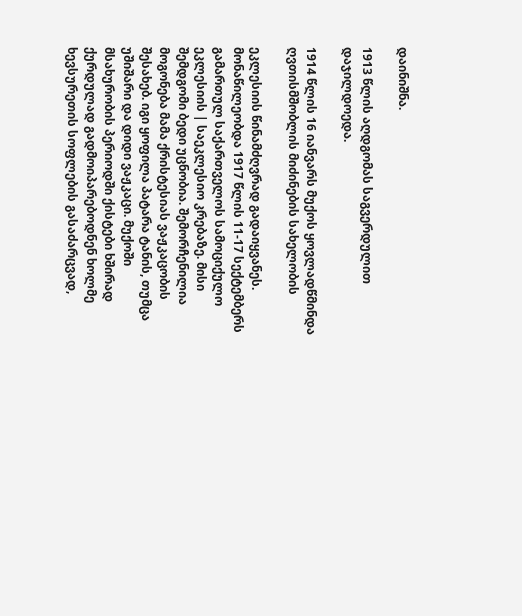დაინიშნა.

1913 წლის აღდგომას საგვერდულით დაჯილდოედა.

1914 წლის 16 იანვარს მუქოს ყოვლადწმინდა ღვთისმშობლის მიძინების სახელობის

ეკლესიის წინამძღვრად გადაიყვანეს. მონაწილეობდა 1917 წლის 11-17 სექტემბერს გამართულ საქართველოს სამოციქულო ეკლესიის | საეკლესიო კრებაზე. მისი შემდგომი ბედი უცნობია. შემორჩენილია მოგონება მამა ქრისტესიას ვაჟკაცობის შესახებ. იგი ყოფილა პატარა ტანის, თუმცა უშიშარი და დიდი ვაჟკაცი. მუქოში მსახურობის პერიოდში ქისტები ხშირად ქურდულად გადმოიპარებოდნენ ხოლმე ხევსურეთის სოფლების გასაძარცვად,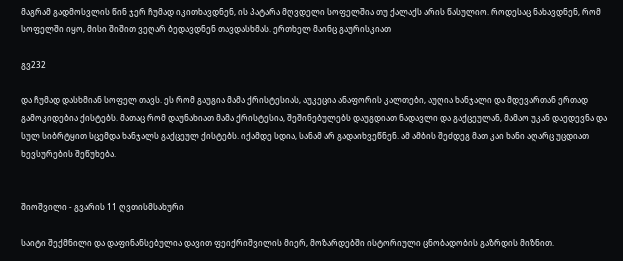მაგრამ გადმოსვლის წინ ჯერ ჩუმად იკითხავდნენ, ის პატარა მღვდელი სოფელშია თუ ქალაქს არის წასულიო. როდესაც ნახავდნენ, რომ სოფელში იყო, მისი შიშით ვეღარ ბედავდნენ თავდასხმას. ერთხელ მაინც გაურისკიათ

გვ232

და ჩუმად დასხმიან სოფელ თავს. ეს რომ გაუგია მამა ქრისტესიას, აუკეცია ანაფორის კალთები, აუღია ხანჯალი და მდევართან ერთად გამოკიდებია ქისტებს. მათაც რომ დაუნახიათ მამა ქრისტესია, შეშინებულებს დაუგდიათ ნადავლი და გაქცეულან, მამაო უკან დაედევნა და სულ სიბრტყით სცემდა ხანჯალს გაქცეულ ქისტებს. იქამდე სდია, სანამ არ გადაიხვეწნენ. ამ ამბის შეძდეგ მათ კაი ხანი აღარც უცდიათ ხევსურების შეწუხება.


შიოშვილი - გვარის 11 ღვთისმსახური

საიტი შექმნილი და დაფინანსებულია დავით ფეიქრიშვილის მიერ, მოზარდებში ისტორიული ცნობადობის გაზრდის მიზნით.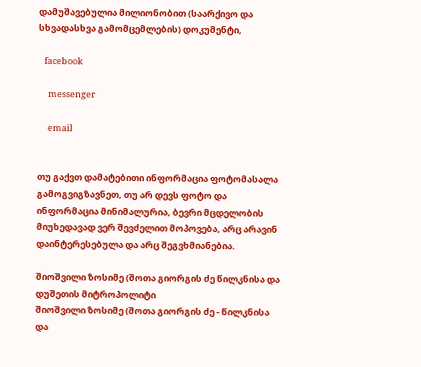დამუშავებულია მილიონობით (საარქივო და სხვადასხვა გამომცემლების) დოკუმენტი,

   facebook

     messenger

     email


თუ გაქვთ დამატებითი ინფორმაცია ფოტომასალა გამოგვიგზავნეთ, თუ არ დევს ფოტო და ინფორმაცია მინიმალურია, ბევრი მცდელობის მიუხედავად ვერ შევძელით მოპოვება, არც არავინ დაინტერესებულა და არც შეგვხმიანებია.

შიოშვილი ზოსიმე (შოთა გიორგის ძე წილკნისა და დუშეთის მიტროპოლიტი
შიოშვილი ზოსიმე (შოთა გიორგის ძე - წილკნისა და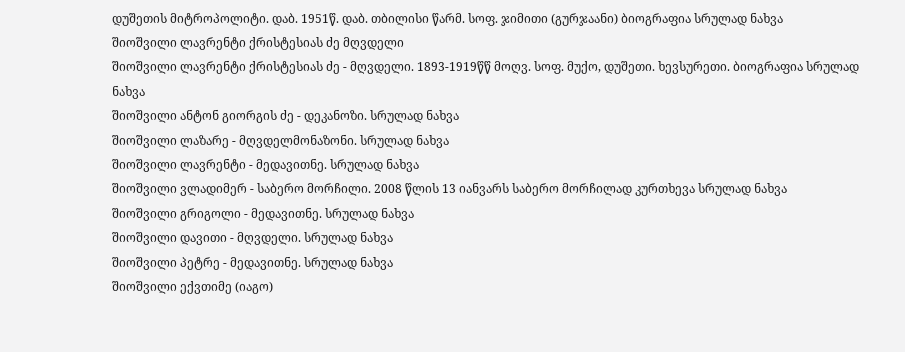დუშეთის მიტროპოლიტი. დაბ. 1951წ. დაბ. თბილისი წარმ. სოფ. ჯიმითი (გურჯაანი) ბიოგრაფია სრულად ნახვა
შიოშვილი ლავრენტი ქრისტესიას ძე მღვდელი
შიოშვილი ლავრენტი ქრისტესიას ძე - მღვდელი. 1893-1919წწ მოღვ. სოფ. მუქო, დუშეთი. ხევსურეთი. ბიოგრაფია სრულად ნახვა
შიოშვილი ანტონ გიორგის ძე - დეკანოზი. სრულად ნახვა
შიოშვილი ლაზარე - მღვდელმონაზონი. სრულად ნახვა
შიოშვილი ლავრენტი - მედავითნე. სრულად ნახვა
შიოშვილი ვლადიმერ - საბერო მორჩილი. 2008 წლის 13 იანვარს საბერო მორჩილად კურთხევა სრულად ნახვა
შიოშვილი გრიგოლი - მედავითნე. სრულად ნახვა
შიოშვილი დავითი - მღვდელი. სრულად ნახვა
შიოშვილი პეტრე - მედავითნე. სრულად ნახვა
შიოშვილი ექვთიმე (იაგო)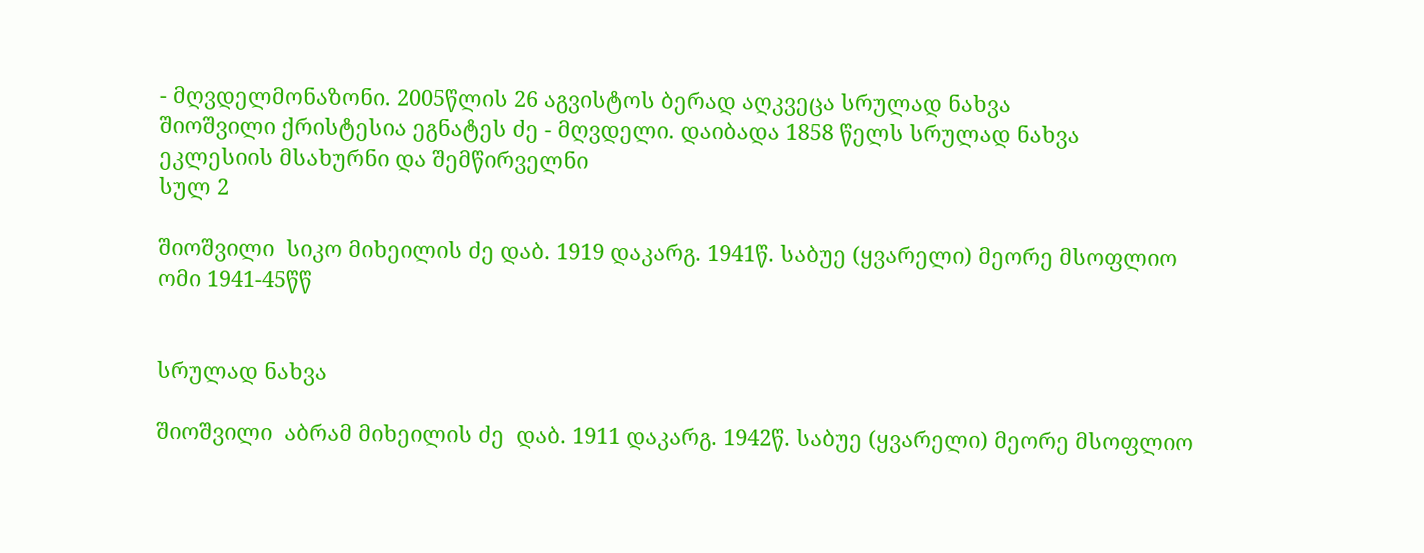- მღვდელმონაზონი. 2005წლის 26 აგვისტოს ბერად აღკვეცა სრულად ნახვა
შიოშვილი ქრისტესია ეგნატეს ძე - მღვდელი. დაიბადა 1858 წელს სრულად ნახვა
ეკლესიის მსახურნი და შემწირველნი
სულ 2

შიოშვილი  სიკო მიხეილის ძე დაბ. 1919 დაკარგ. 1941წ. საბუე (ყვარელი) მეორე მსოფლიო ომი 1941-45წწ


სრულად ნახვა

შიოშვილი  აბრამ მიხეილის ძე  დაბ. 1911 დაკარგ. 1942წ. საბუე (ყვარელი) მეორე მსოფლიო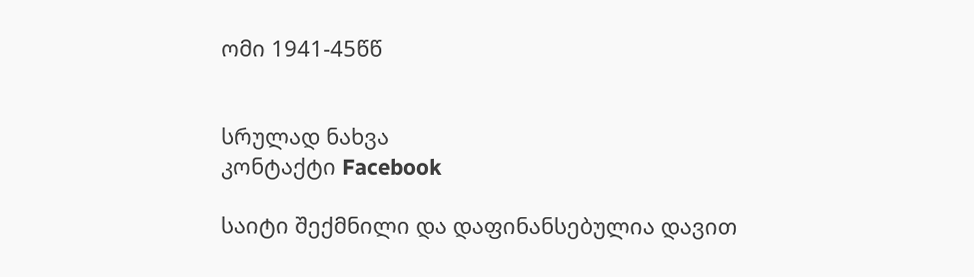ომი 1941-45წწ


სრულად ნახვა
კონტაქტი Facebook

საიტი შექმნილი და დაფინანსებულია დავით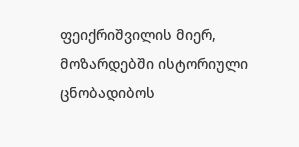ფეიქრიშვილის მიერ, მოზარდებში ისტორიული ცნობადიბოს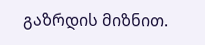გაზრდის მიზნით.